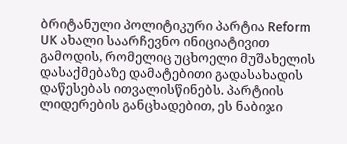ბრიტანული პოლიტიკური პარტია Reform UK ახალი საარჩევნო ინიციატივით გამოდის, რომელიც უცხოელი მუშახელის დასაქმებაზე დამატებითი გადასახადის დაწესებას ითვალისწინებს. პარტიის ლიდერების განცხადებით, ეს ნაბიჯი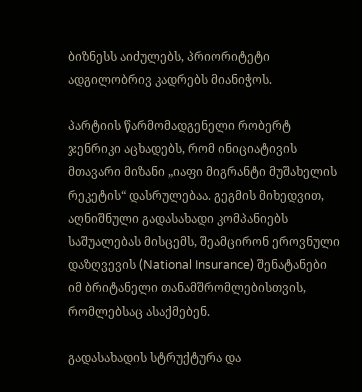ბიზნესს აიძულებს, პრიორიტეტი ადგილობრივ კადრებს მიანიჭოს.

პარტიის წარმომადგენელი რობერტ ჯენრიკი აცხადებს, რომ ინიციატივის მთავარი მიზანი „იაფი მიგრანტი მუშახელის რეკეტის“ დასრულებაა. გეგმის მიხედვით, აღნიშნული გადასახადი კომპანიებს საშუალებას მისცემს, შეამცირონ ეროვნული დაზღვევის (National Insurance) შენატანები იმ ბრიტანელი თანამშრომლებისთვის, რომლებსაც ასაქმებენ.

გადასახადის სტრუქტურა და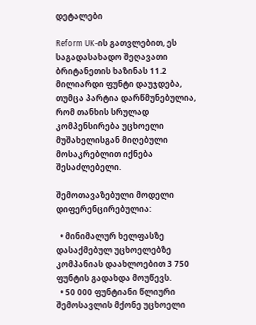დეტალები

Reform UK-ის გათვლებით, ეს საგადასახადო შეღავათი ბრიტანეთის ხაზინას 11.2 მილიარდი ფუნტი დაუჯდება, თუმცა პარტია დარწმუნებულია, რომ თანხის სრულად კომპენსირება უცხოელი მუშახელისგან მიღებული მოსაკრებლით იქნება შესაძლებელი.

შემოთავაზებული მოდელი დიფერენცირებულია:

  • მინიმალურ ხელფასზე დასაქმებულ უცხოელებზე კომპანიას დაახლოებით 3 750 ფუნტის გადახდა მოუწევს.
  • 50 000 ფუნტიანი წლიური შემოსავლის მქონე უცხოელი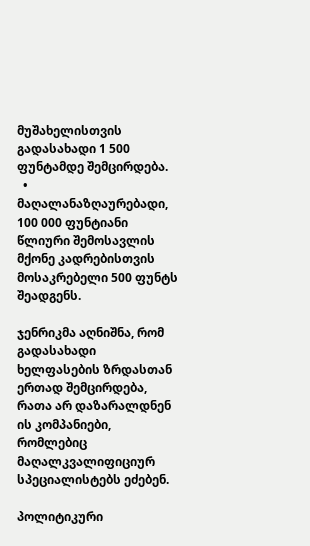მუშახელისთვის გადასახადი 1 500 ფუნტამდე შემცირდება.
  • მაღალანაზღაურებადი, 100 000 ფუნტიანი წლიური შემოსავლის მქონე კადრებისთვის მოსაკრებელი 500 ფუნტს შეადგენს.

ჯენრიკმა აღნიშნა, რომ გადასახადი ხელფასების ზრდასთან ერთად შემცირდება, რათა არ დაზარალდნენ ის კომპანიები, რომლებიც მაღალკვალიფიციურ სპეციალისტებს ეძებენ.

პოლიტიკური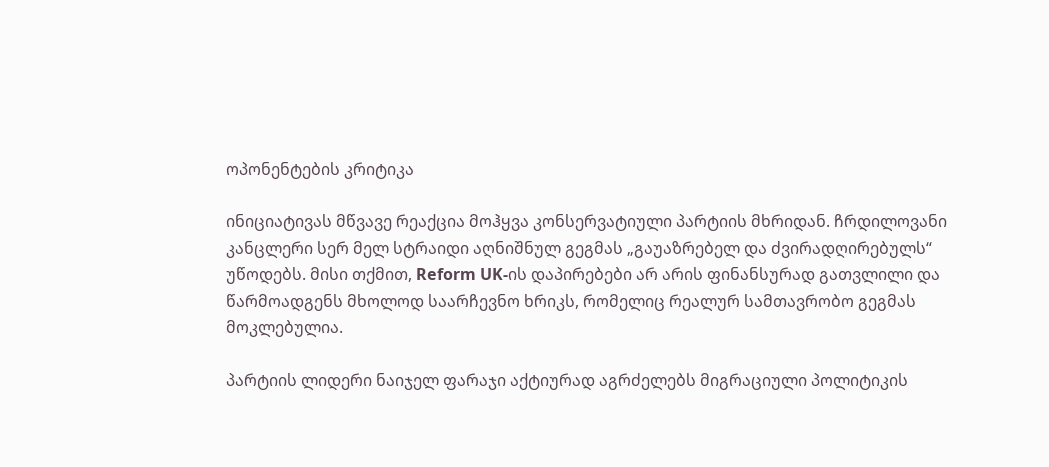ოპონენტების კრიტიკა

ინიციატივას მწვავე რეაქცია მოჰყვა კონსერვატიული პარტიის მხრიდან. ჩრდილოვანი კანცლერი სერ მელ სტრაიდი აღნიშნულ გეგმას „გაუაზრებელ და ძვირადღირებულს“ უწოდებს. მისი თქმით, Reform UK-ის დაპირებები არ არის ფინანსურად გათვლილი და წარმოადგენს მხოლოდ საარჩევნო ხრიკს, რომელიც რეალურ სამთავრობო გეგმას მოკლებულია.

პარტიის ლიდერი ნაიჯელ ფარაჯი აქტიურად აგრძელებს მიგრაციული პოლიტიკის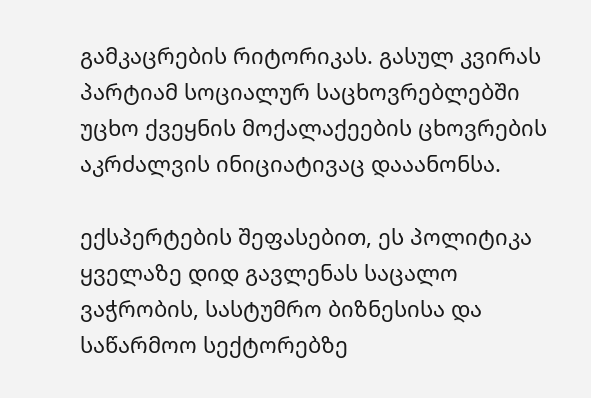გამკაცრების რიტორიკას. გასულ კვირას პარტიამ სოციალურ საცხოვრებლებში უცხო ქვეყნის მოქალაქეების ცხოვრების აკრძალვის ინიციატივაც დააანონსა.

ექსპერტების შეფასებით, ეს პოლიტიკა ყველაზე დიდ გავლენას საცალო ვაჭრობის, სასტუმრო ბიზნესისა და საწარმოო სექტორებზე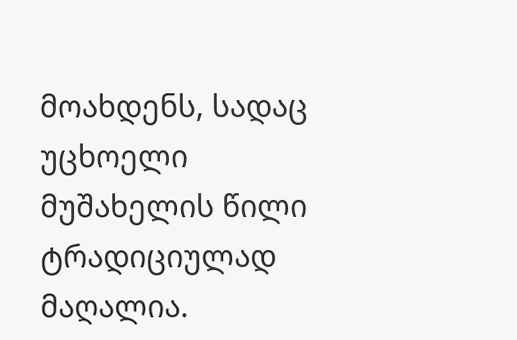მოახდენს, სადაც უცხოელი მუშახელის წილი ტრადიციულად მაღალია.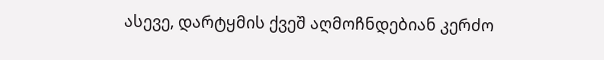ასევე, დარტყმის ქვეშ აღმოჩნდებიან კერძო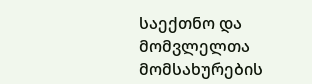საექთნო და მომვლელთა მომსახურების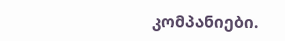კომპანიები.